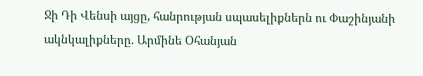Ջի Դի Վենսի այցը, հանրության սպասելիքներն ու Փաշինյանի ակնկալիքները. Արմինե Օհանյան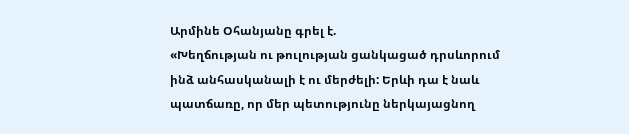Արմինե Օհանյանը գրել է.
«Խեղճության ու թուլության ցանկացած դրսևորում ինձ անհասկանալի է ու մերժելի: Երևի դա է նաև պատճառը, որ մեր պետությունը ներկայացնող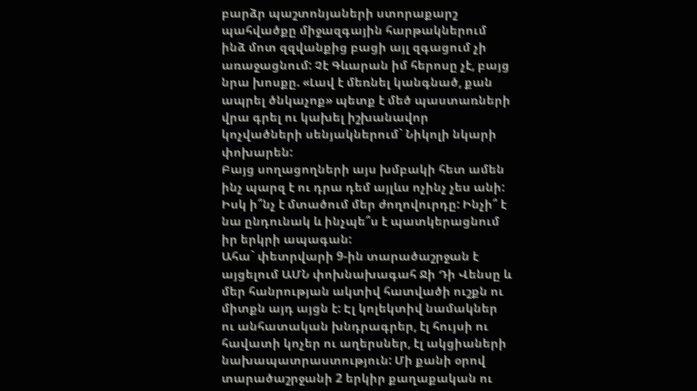բարձր պաշտոնյաների ստորաքարշ պահվածքը միջազգային հարթակներում ինձ մոտ զզվանքից բացի այլ զգացում չի առաջացնում: Չէ Գևարան իմ հերոսը չէ, բայց նրա խոսքը. «Լավ է մեռնել կանգնած, քան ապրել ծնկաչոք» պետք է մեծ պաստառների վրա գրել ու կախել իշխանավոր կոչվածների սենյակներում` Նիկոլի նկարի փոխարեն:
Բայց սողացողների այս խմբակի հետ ամեն ինչ պարզ է ու դրա դեմ այլևս ոչինչ չես անի: Իսկ ի՞նչ է մտածում մեր ժողովուրդը: Ինչի՞ է նա ընդունակ և ինչպե՞ս է պատկերացնում իր երկրի ապագան:
Ահա` փետրվարի 9-ին տարածաշրջան է այցելում ԱՄՆ փոխնախագահ Ջի Դի Վենսը և մեր հանրության ակտիվ հատվածի ուշքն ու միտքն այդ այցն է: Էլ կոլեկտիվ նամակներ ու անհատական խնդրագրեր, էլ հույսի ու հավատի կոչեր ու աղերսներ, էլ ակցիաների նախապատրաստություն: Մի քանի օրով տարածաշրջանի 2 երկիր քաղաքական ու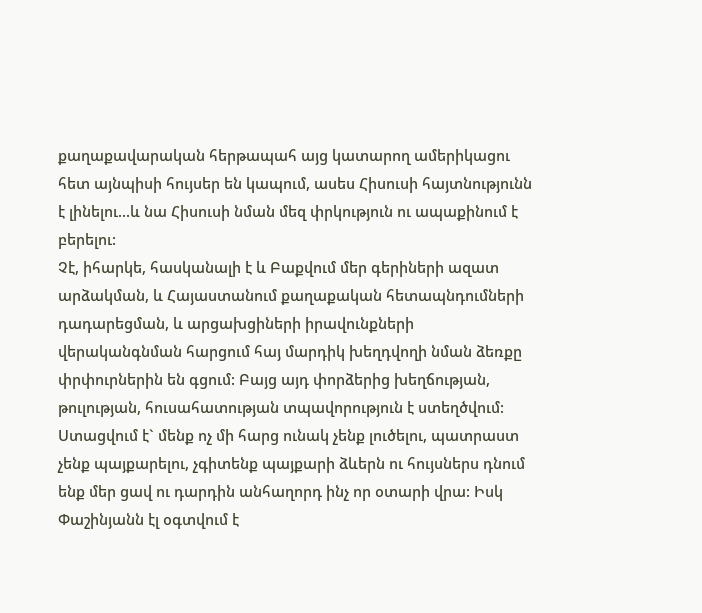քաղաքավարական հերթապահ այց կատարող ամերիկացու հետ այնպիսի հույսեր են կապում, ասես Հիսուսի հայտնությունն է լինելու...և նա Հիսուսի նման մեզ փրկություն ու ապաքինում է բերելու:
Չէ, իհարկե, հասկանալի է և Բաքվում մեր գերիների ազատ արձակման, և Հայաստանում քաղաքական հետապնդումների դադարեցման, և արցախցիների իրավունքների վերականգնման հարցում հայ մարդիկ խեղդվողի նման ձեռքը փրփուրներին են գցում: Բայց այդ փորձերից խեղճության, թուլության, հուսահատության տպավորություն է ստեղծվում:
Ստացվում է` մենք ոչ մի հարց ունակ չենք լուծելու, պատրաստ չենք պայքարելու, չգիտենք պայքարի ձևերն ու հույսներս դնում ենք մեր ցավ ու դարդին անհաղորդ ինչ որ օտարի վրա: Իսկ Փաշինյանն էլ օգտվում է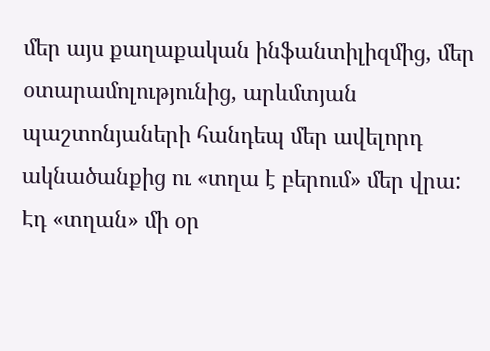մեր այս քաղաքական ինֆանտիլիզմից, մեր օտարամոլությունից, արևմտյան պաշտոնյաների հանդեպ մեր ավելորդ ակնածանքից ու «տղա է բերում» մեր վրա: Էդ «տղան» մի օր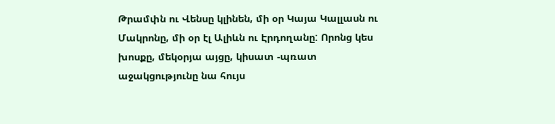Թրամփն ու Վենսը կլինեն, մի օր Կայա Կալլասն ու Մակրոնը, մի օր էլ Ալիևն ու Էրդողանը: Որոնց կես խոսքը, մեկօրյա այցը, կիսատ -պռատ աջակցությունը նա հույս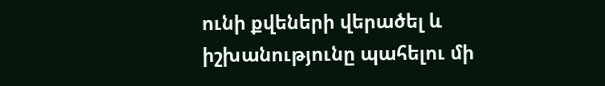ունի քվեների վերածել և իշխանությունը պահելու մի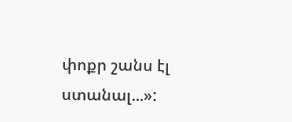փոքր շանս էլ ստանալ...»: